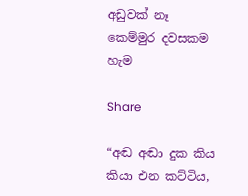අඩුවක් නෑ කෙම්මුර දවසකම හැම

Share

“අඬ අඬා දුක කිය කියා එන කට්ටිය,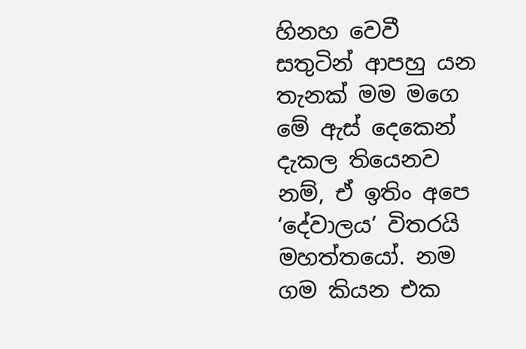හිනහ වෙවී සතුටින් ආපහු යන තැනක් මම මගෙ මේ ඇස් දෙකෙන් දැකල තියෙනව නම්, ඒ ඉතිං අපෙ ‘දේවාලය’ විතරයි මහත්තයෝ. නම ගම කියන එක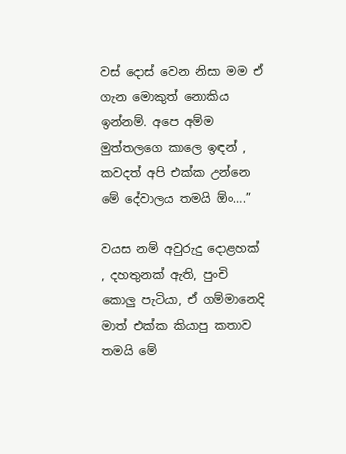වස් දොස් වෙන නිසා මම ඒ ගැන මොකුත් නොකිය ඉන්නම්. අපෙ අම්ම මුත්තලගෙ කාලෙ ඉඳන් , කවදත් අපි එක්ක උන්නෙ මේ දේවාලය තමයි ඕං….”

වයස නම් අවුරුදු දොළහක් , දහතුනක් ඇති, පුංචි කොලු පැටියා, ඒ ගම්මානෙදි මාත් එක්ක කියාපු කතාව තමයි මේ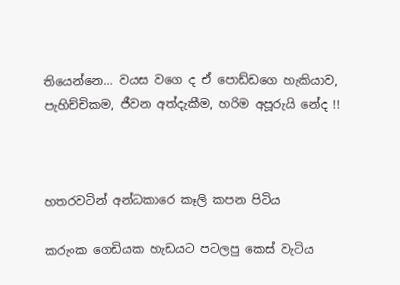තියෙන්නෙ… වයස වගෙ ද ඒ පොඩ්ඩගෙ හැකියාව, පැහිච්චිකම, ජීවන අත්දැකීම, හරිම අපූරුයි නේද !!



හතරවටින් අන්ධකාරෙ කෑලි කපන පිටිය

කරුංක ගෙඩියක හැඩයට පටලපු කෙස් වැටිය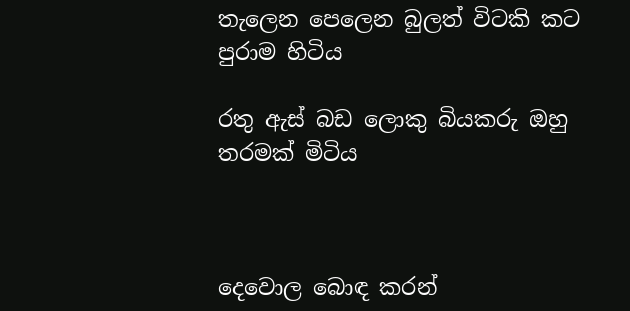තැලෙන පෙලෙන බුලත් විටකි කට පුරාම හිටිය

රතු ඇස් බඩ ලොකු බියකරු ඔහු තරමක් මිටිය



දෙවොල බොඳ කරන්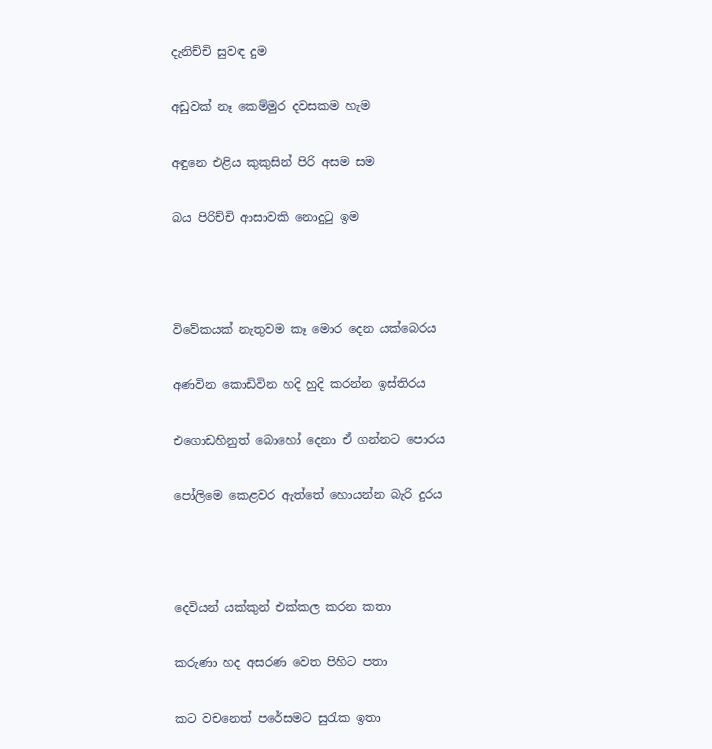දැනිච්චි සුවඳ දුම

අඩුවක් නෑ කෙම්මුර දවසකම හැම

අඳුනෙ එළිය කුකුසින් පිරි අසම සම

බය පිරිච්චි ආසාවකි නොදුටු ඉම



විවේකයක් නැතුවම කෑ මොර දෙන යක්බෙරය

අණවින කොඩිවින හදි හුදි කරන්න ඉස්තිරය

එගොඩහිනුත් බොහෝ දෙනා ඒ ගන්නට පොරය

පෝලිමෙ කෙළවර ඇත්තේ හොයන්න බැරි දුරය



දෙවියන් යක්කුන් එක්කල කරන කතා

කරුණා හද අසරණ වෙත පිහිට පතා

කට වචනෙත් පරේසමට සුරැක ඉතා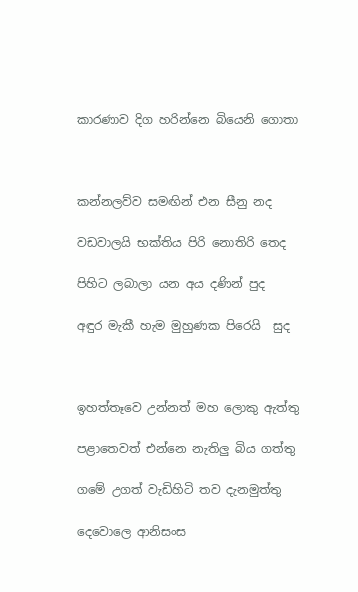කාරණාව දිග හරින්නෙ බියෙනි ගොතා



කන්නලව්ව සමඟින් එන සීනු නද

වඩවාලයි භක්තිය පිරි නොතිරි තෙද

පිහිට ලබාලා යන අය දණින් පුද

අඳුර මැකී හැම මුහුණක පිරෙයි  සුද



ඉහත්තෑවෙ උන්නත් මහ ලොකු ඇත්තු

පළාතෙවත් එන්නෙ නැතිලු බිය ගත්තු

ගමේ උගත් වැඩිහිටි තව දැනමුත්තු

දෙවොලෙ ආනිසංස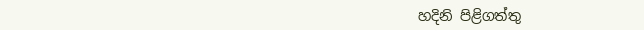හදිනි පිළිගත්තු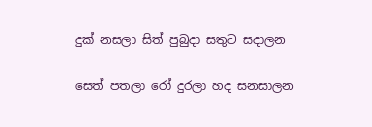දුක් නසලා සිත් පුබුදා සතුට සදාලන

සෙත් පතලා රෝ දුරලා හද සනසාලන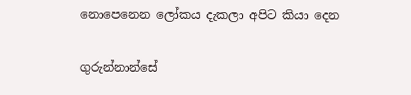නොපෙනෙන ලෝකය දැකලා අපිට කියා දෙන

ගුරුන්නාන්සේ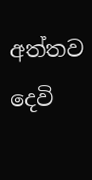අත්තව දෙවි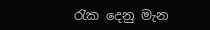රැක දෙනු මැන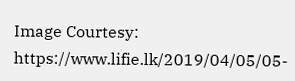Image Courtesy: https://www.lifie.lk/2019/04/05/05-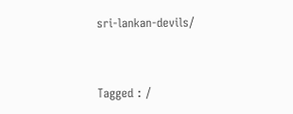sri-lankan-devils/


Tagged : /